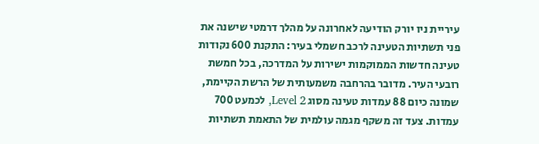עיריית ניו יורק הודיעה לאחרונה על מהלך דרמטי שישנה את פני תשתיות הטעינה לרכב חשמלי בעיר: התקנת 600 נקודות טעינה חדשות הממוקמות ישירות על המדרכה, בכל חמשת רובעי העיר. מדובר בהרחבה משמעותית של הרשת הקיימת, שמונה כיום 88 עמדות טעינה מסוג Level 2, לכמעט 700 עמדות. צעד זה משקף מגמה עולמית של התאמת תשתיות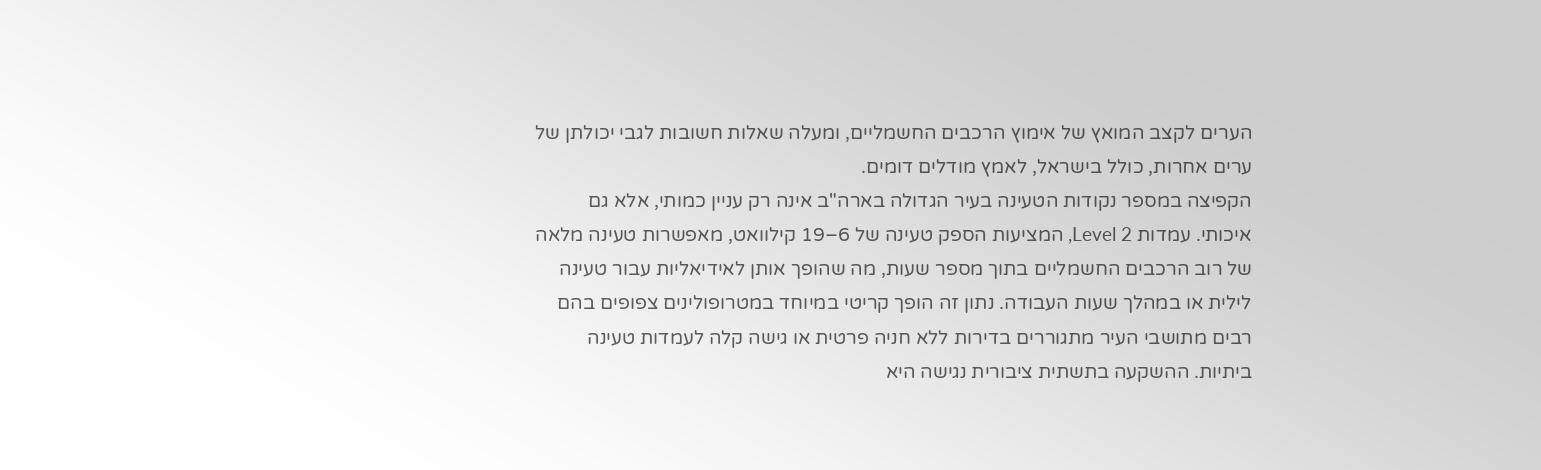הערים לקצב המואץ של אימוץ הרכבים החשמליים, ומעלה שאלות חשובות לגבי יכולתן של ערים אחרות, כולל בישראל, לאמץ מודלים דומים.
הקפיצה במספר נקודות הטעינה בעיר הגדולה בארה"ב אינה רק עניין כמותי, אלא גם איכותי. עמדות Level 2, המציעות הספק טעינה של 6–19 קילוואט, מאפשרות טעינה מלאה של רוב הרכבים החשמליים בתוך מספר שעות, מה שהופך אותן לאידיאליות עבור טעינה לילית או במהלך שעות העבודה. נתון זה הופך קריטי במיוחד במטרופולינים צפופים בהם רבים מתושבי העיר מתגוררים בדירות ללא חניה פרטית או גישה קלה לעמדות טעינה ביתיות. ההשקעה בתשתית ציבורית נגישה היא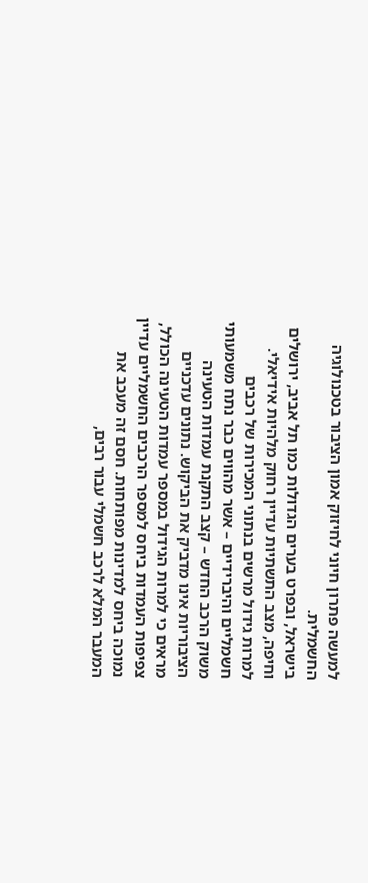למעשה פתרון חיוני לחיזוק אמון הציבור בטכנולוגיה החשמלית.
בישראל, ובפרט בערים הגדולות כמו תל אביב, ירושלים וחיפה, מצב התשתיות עדיין רחוק מלהיות אידיאלי. למרות גידול מרשים בנתוני המכירות של רכבים חשמליים והיברידיים – אשר מהווים כבר נתח משמעותי משוק הרכב החדש – קצב התקנת עמדות הטעינה הציבוריות אינו מדביק את הביקוש. נתונים עדכניים מראים כי למרות הגידול במספר עמדות הטעינה הכולל, צפיפות העמדות ביחס למספר הרכבים החשמליים עדיין נמוכה ביחס למדינות מפותחות. חסם זה מעכב את המעבר המלא לרכב חשמלי עבור רבים,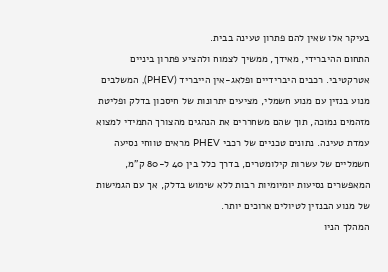בעיקר אלו שאין להם פתרון טעינה בבית.
התחום ההיברידי, מאידך, ממשיך לצמוח ולהציע פתרון ביניים אטרקטיבי. רכבים היברידיים ופלאג-אין הייבריד (PHEV), המשלבים מנוע בנזין עם מנוע חשמלי, מציעים יתרונות של חיסכון בדלק ופליטת מזהמים נמוכה, תוך שהם משחררים את הנהגים מהצורך התמידי למצוא עמדת טעינה. נתונים טכניים של רכבי PHEV מראים טווחי נסיעה חשמליים של עשרות קילומטרים, בדרך כלל בין 40 ל-80 ק"מ, המאפשרים נסיעות יומיומיות רבות ללא שימוש בדלק, אך עם הגמישות של מנוע הבנזין לטיולים ארוכים יותר.
המהלך הניו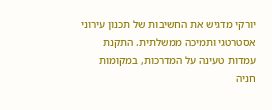יורקי מדגיש את החשיבות של תכנון עירוני אסטרטגי ותמיכה ממשלתית. התקנת עמדות טעינה על המדרכות, במקומות חניה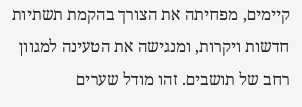קיימים, מפחיתה את הצורך בהקמת תשתיות חדשות ויקרות, ומנגישה את הטעינה למגוון רחב של תושבים. זהו מודל שערים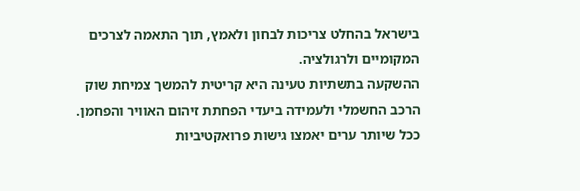בישראל בהחלט צריכות לבחון ולאמץ, תוך התאמה לצרכים המקומיים ולרגולציה.
ההשקעה בתשתיות טעינה היא קריטית להמשך צמיחת שוק הרכב החשמלי ולעמידה ביעדי הפחתת זיהום האוויר והפחמן. ככל שיותר ערים יאמצו גישות פרואקטיביות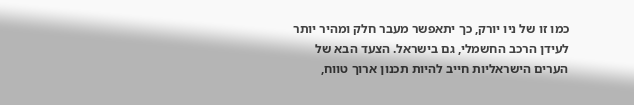כמו זו של ניו יורק, כך יתאפשר מעבר חלק ומהיר יותר לעידן הרכב החשמלי, גם בישראל. הצעד הבא של הערים הישראליות חייב להיות תכנון ארוך טווח,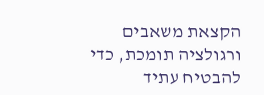הקצאת משאבים ורגולציה תומכת, כדי להבטיח עתיד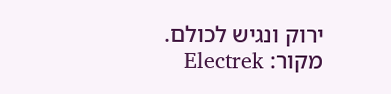ירוק ונגיש לכולם.
מקור: Electrek